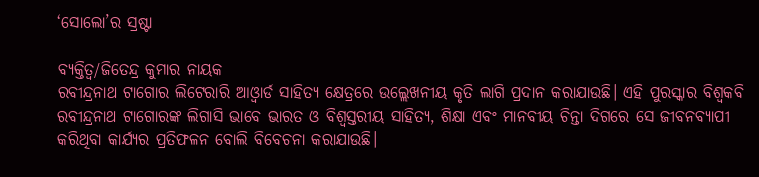‘ସୋଲୋ’ର ସ୍ରଷ୍ଟା

ବ୍ୟକ୍ତିତ୍ୱ/ଜିତେନ୍ଦ୍ର କୁମାର ନାୟକ
ରବୀନ୍ଦ୍ରନାଥ ଟାଗୋର ଲିଟେରାରି ଆଓ୍ବାର୍ଡ ସାହିତ୍ୟ କ୍ଷେତ୍ରରେ ଉଲ୍ଲେଖନୀୟ କୃତି ଲାଗି ପ୍ରଦାନ କରାଯାଉଛି। ଏହି ପୁରସ୍କାର ବିଶ୍ୱକବି ରବୀନ୍ଦ୍ରନାଥ ଟାଗୋରଙ୍କ ଲିଗାସି ଭାବେ ଭାରତ ଓ ବିଶ୍ୱସ୍ତରୀୟ ସାହିତ୍ୟ, ଶିକ୍ଷା ଏବଂ ମାନବୀୟ ଚିନ୍ତା ଦିଗରେ ସେ ଜୀବନବ୍ୟାପୀ କରିଥିବା କାର୍ଯ୍ୟର ପ୍ରତିଫଳନ ବୋଲି ବିବେଚନା କରାଯାଉଛି।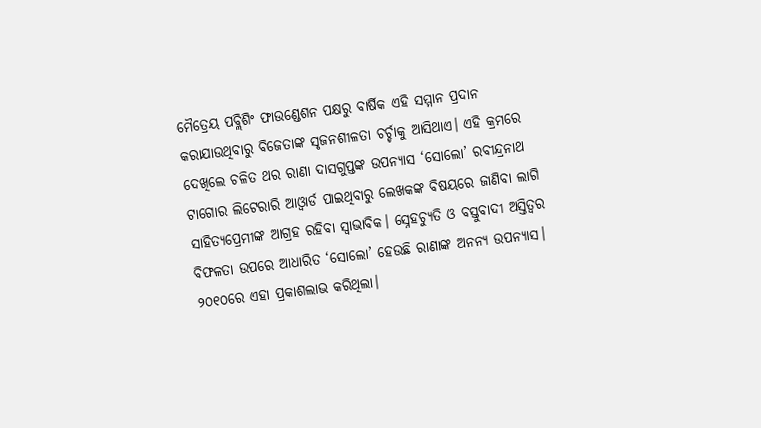ମୈତ୍ରେୟ ପବ୍ଲିଶିଂ ଫାଉଣ୍ଡେଶନ ପକ୍ଷରୁ ବାର୍ଷିକ ଏହି ସମ୍ମାନ ପ୍ରଦାନ କରାଯାଉଥିବାରୁ ବିଜେତାଙ୍କ ସୃଜନଶୀଳତା ଚର୍ଚ୍ଚାକୁ ଆସିଥାଏ। ଏହି କ୍ରମରେ ଦେଖିଲେ ଚଳିତ ଥର ରାଣା ଦାସଗୁପ୍ତଙ୍କ ଉପନ୍ୟାସ ‘ସୋଲୋ’ ରବୀନ୍ଦ୍ରନାଥ ଟାଗୋର ଲିଟେରାରି ଆଓ୍ବାର୍ଡ ପାଇଥିବାରୁ ଲେଖକଙ୍କ ବିଷୟରେ ଜାଣିବା ଲାଗି ସାହିତ୍ୟପ୍ରେମୀଙ୍କ ଆଗ୍ରହ ରହିବା ସ୍ବାଭାବିକ। ସ୍ନେହଚ୍ୟୁତି ଓ ବସ୍ତୁବାଦୀ ଅସ୍ତିତ୍ୱର ବିଫଳତା ଉପରେ ଆଧାରିତ ‘ସୋଲୋ’ ହେଉଛି ରାଣାଙ୍କ ଅନନ୍ୟ ଉପନ୍ୟାସ। ୨୦୧୦ରେ ଏହା ପ୍ରକାଶଲାଭ କରିଥିଲା।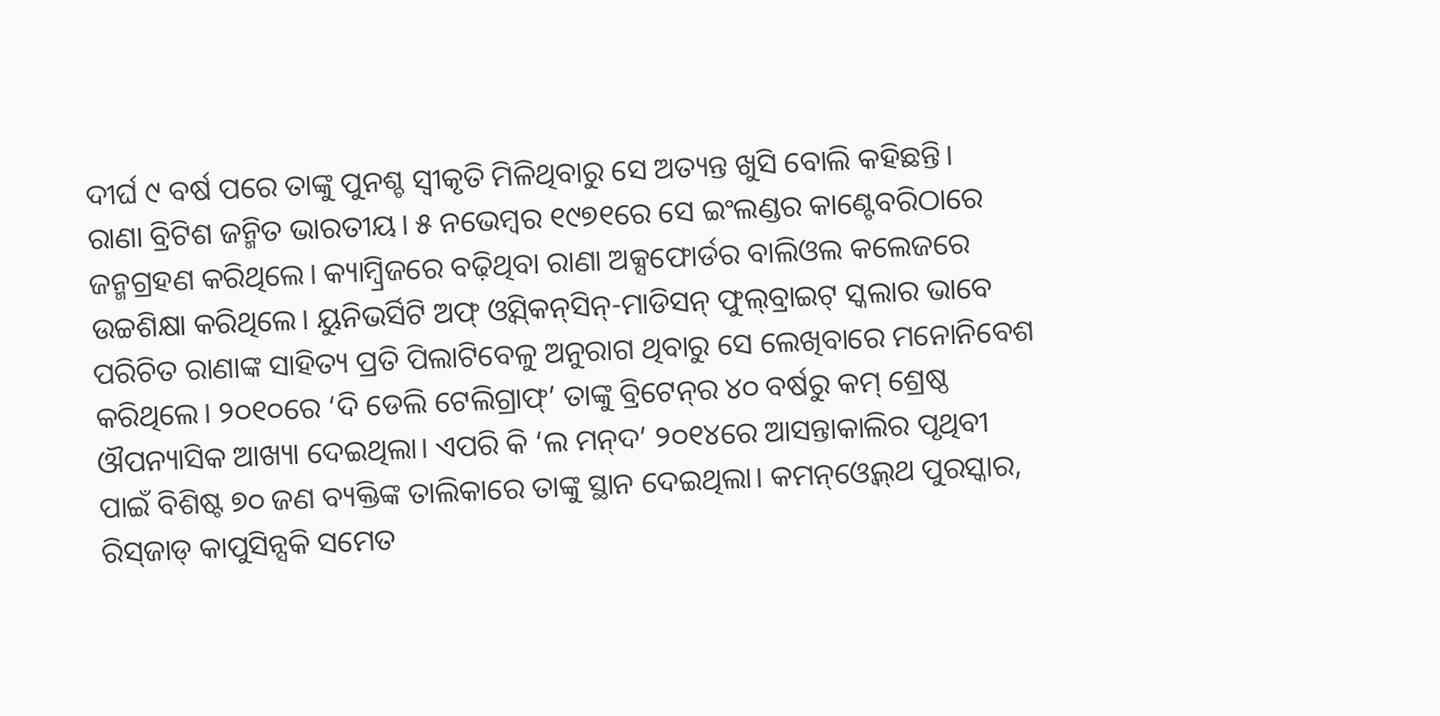ଦୀର୍ଘ ୯ ବର୍ଷ ପରେ ତାଙ୍କୁ ପୁନଶ୍ଚ ସ୍ବୀକୃତି ମିଳିଥିବାରୁ ସେ ଅତ୍ୟନ୍ତ ଖୁସି ବୋଲି କହିଛନ୍ତି।
ରାଣା ବ୍ରିଟିଶ ଜନ୍ମିତ ଭାରତୀୟ। ୫ ନଭେମ୍ବର ୧୯୭୧ରେ ସେ ଇଂଲଣ୍ଡର କାଣ୍ଟେବରିଠାରେ ଜନ୍ମଗ୍ରହଣ କରିଥିଲେ। କ୍ୟାମ୍ବ୍ରିଜରେ ବଢ଼ିଥିବା ରାଣା ଅକ୍ସଫୋର୍ଡର ବାଲିଓଲ କଲେଜରେ ଉଚ୍ଚଶିକ୍ଷା କରିଥିଲେ। ୟୁନିଭର୍ସିଟି ଅଫ୍‌ ଓ୍ବିସ୍‌କନ୍‌ସିନ୍‌-ମାଡିସନ୍‌ ଫୁଲ୍‌ବ୍ରାଇଟ୍‌ ସ୍କଲାର ଭାବେ ପରିଚିତ ରାଣାଙ୍କ ସାହିତ୍ୟ ପ୍ରତି ପିଲାଟିବେଳୁ ଅନୁରାଗ ଥିବାରୁ ସେ ଲେଖିବାରେ ମନୋନିବେଶ କରିଥିଲେ। ୨୦୧୦ରେ ‘ଦି ଡେଲି ଟେଲିଗ୍ରାଫ୍‌’ ତାଙ୍କୁ ବ୍ରିଟେନ୍‌ର ୪୦ ବର୍ଷରୁ କମ୍‌ ଶ୍ରେଷ୍ଠ ଔପନ୍ୟାସିକ ଆଖ୍ୟା ଦେଇଥିଲା। ଏପରି କି ‘ଲ ମନ୍‌ଦ’ ୨୦୧୪ରେ ଆସନ୍ତାକାଲିର ପୃଥିବୀ ପାଇଁ ବିଶିଷ୍ଟ ୭୦ ଜଣ ବ୍ୟକ୍ତିଙ୍କ ତାଲିକାରେ ତାଙ୍କୁ ସ୍ଥାନ ଦେଇଥିଲା। କମନ୍‌ଓ୍ବେଲ୍‌ଥ ପୁରସ୍କାର, ରିସ୍‌ଜାଡ୍‌ କାପୁସିନ୍ସକି ସମେତ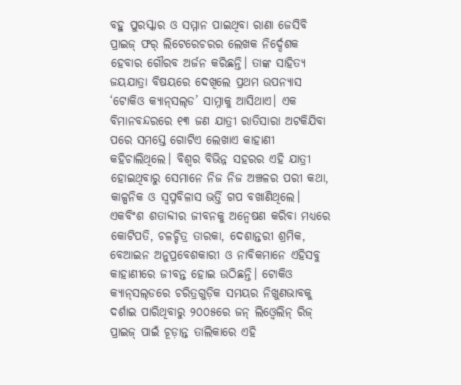ବହୁ ପୁରସ୍କାର ଓ ସମ୍ମାନ ପାଇଥିବା ରାଣା ଜେସିବି ପ୍ରାଇଜ୍‌ ଫର୍‌ ଲିଟେରେଚରର ଲେଖକ ନିର୍ଦ୍ଦେଶକ ହେବାର ଗୌରବ ଅର୍ଜନ କରିଛନ୍ତି। ତାଙ୍କ ସାହିତ୍ୟ ଜୟଯାତ୍ରା ବିଷୟରେ ଦେଖିଲେ ପ୍ରଥମ ଉପନ୍ୟାସ ‘ଟୋକିଓ କ୍ୟାନ୍‌ସଲ୍‌ଡ’ ସାମ୍ନାକୁ ଆସିଥାଏ। ଏକ ବିମାନବନ୍ଦରରେ ୧୩ ଜଣ ଯାତ୍ରୀ ରାତିସାରା ଅଟକିଯିବା ପରେ ସମସ୍ତେ ଗୋଟିଏ ଲେଖାଏ କାହାଣୀ କହିଚାଲିଥିଲେ। ବିଶ୍ୱର ବିଭିନ୍ନ ସହରର ଏହି ଯାତ୍ରୀ ହୋଇଥିବାରୁ ସେମାନେ ନିଜ ନିଜ ଅଞ୍ଚଳର ପରୀ କଥା, କାଳ୍ପନିକ ଓ ସ୍ବପ୍ନବିଳାସ ଭର୍ତ୍ତି ଗପ ବଖାଣିଥିଲେ। ଏକବିଂଶ ଶତାବ୍ଦୀର ଜୀବନକୁ ଅନ୍ବେଷଣ କରିବା ମଧ୍ୟରେ କୋଟିପତି, ଚଳଚ୍ଚିତ୍ର ତାରକା, ଦେଶାନ୍ତରୀ ଶ୍ରମିକ, ବେଆଇନ ଅନୁପ୍ରବେଶକାରୀ ଓ ନାବିକମାନେ ଏହିସବୁ କାହାଣୀରେ ଜୀବନ୍ତ ହୋଇ ଉଠିଛନ୍ତି। ଟୋକିଓ କ୍ୟାନ୍‌ସଲ୍‌ଡରେ ଚରିତ୍ରଗୁଡ଼ିକ ସମୟର ନିଖୁଣଭାବକୁ ଦର୍ଶାଇ ପାରିଥିବାରୁ ୨୦୦୫ରେ ଜନ୍‌ ଲିଓ୍ବେଲିନ୍‌ ରିଜ୍‌ ପ୍ରାଇଜ୍‌ ପାଇଁ ଚୂଡ଼ାନ୍ତ ତାଲିକାରେ ଏହି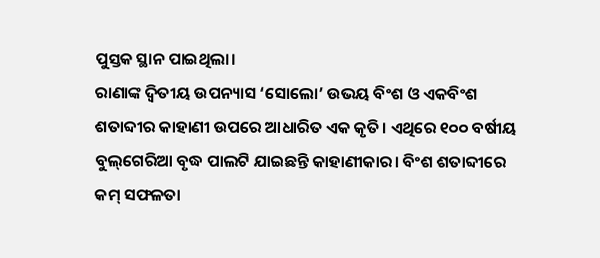ପୁସ୍ତକ ସ୍ଥାନ ପାଇଥିଲା।
ରାଣାଙ୍କ ଦ୍ୱିତୀୟ ଉପନ୍ୟାସ ‘ସୋଲୋ’ ଉଭୟ ବିଂଶ ଓ ଏକବିଂଶ ଶତାବ୍ଦୀର କାହାଣୀ ଉପରେ ଆଧାରିତ ଏକ କୃତି। ଏଥିରେ ୧୦୦ ବର୍ଷୀୟ ବୁଲ୍‌ଗେରିଆ ବୃଦ୍ଧ ପାଲଟି ଯାଇଛନ୍ତି କାହାଣୀକାର। ବିଂଶ ଶତାବ୍ଦୀରେ କମ୍‌ ସଫଳତା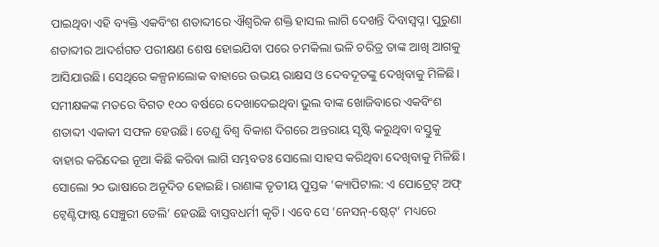ପାଇଥିବା ଏହି ବ୍ୟକ୍ତି ଏକବିଂଶ ଶତାବ୍ଦୀରେ ଐଶ୍ୱରିକ ଶକ୍ତି ହାସଲ ଲାଗି ଦେଖନ୍ତି ଦିବାସ୍ବପ୍ନ। ପୁରୁଣା ଶତାବ୍ଦୀର ଆଦର୍ଶଗତ ପରୀକ୍ଷଣ ଶେଷ ହୋଇଯିବା ପରେ ଚମକିଲା ଭଳି ଚରିତ୍ର ତାଙ୍କ ଆଖି ଆଗକୁ ଆସିଯାଉଛି। ସେଥିରେ କଳ୍ପନାଲୋକ ବାହାରେ ଉଭୟ ରାକ୍ଷସ ଓ ଦେବଦୂତଙ୍କୁ ଦେଖିବାକୁ ମିଳିଛି। ସମୀକ୍ଷକଙ୍କ ମତରେ ବିଗତ ୧୦୦ ବର୍ଷରେ ଦେଖାଦେଇଥିବା ଭୁଲ ବାଙ୍କ ଖୋଜିବାରେ ଏକବିଂଶ ଶତାବ୍ଦୀ ଏକାକୀ ସଫଳ ହେଉଛି। ତେଣୁ ବିଶ୍ୱ ବିକାଶ ଦିଗରେ ଅନ୍ତରାୟ ସୃଷ୍ଟି କରୁଥିବା ବସ୍ତୁକୁ ବାହାର କରିଦେଇ ନୂଆ କିଛି କରିବା ଲାଗି ସମ୍ଭବତଃ ସୋଲୋ ସାହସ କରିଥିବା ଦେଖିବାକୁ ମିଳିଛି। ସୋଲୋ ୨୦ ଭାଷାରେ ଅନୂଦିତ ହୋଇଛି। ରାଣାଙ୍କ ତୃତୀୟ ପୁସ୍ତକ ‘କ୍ୟାପିଟାଲ: ଏ ପୋଟ୍ରେଟ୍‌ ଅଫ୍‌ ଟ୍ବେଣ୍ଟିଫାଷ୍ଟ ସେଞ୍ଚୁରୀ ଡେଲି’ ହେଉଛି ବାସ୍ତବଧର୍ମୀ କୃତି। ଏବେ ସେ ‘ନେସନ୍‌-ଷ୍ଟେଟ୍‌’ ମଧ୍ୟରେ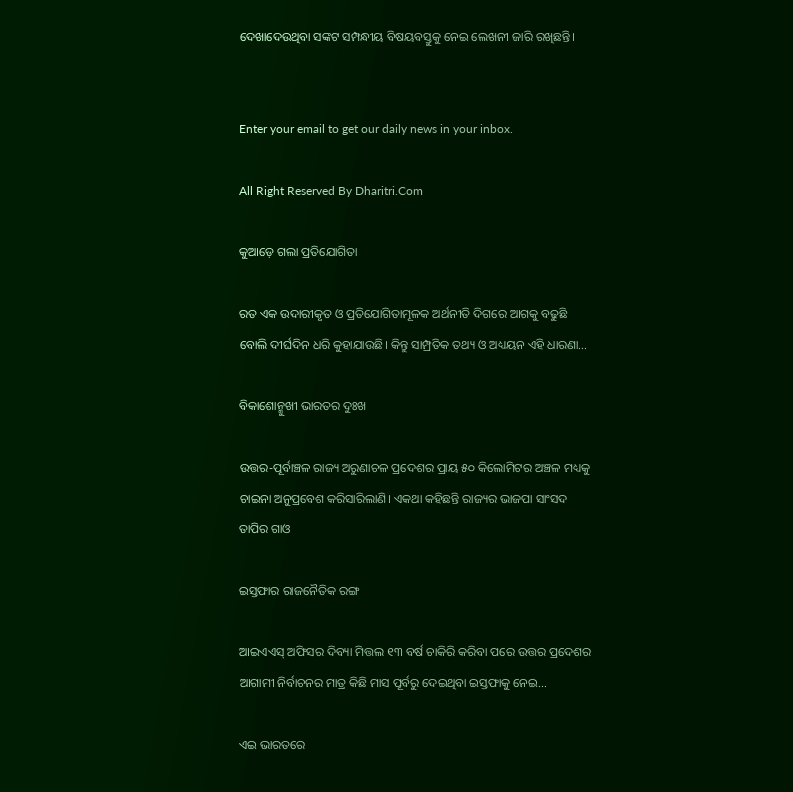ଦେଖାଦେଉଥିବା ସଙ୍କଟ ସମ୍ପନ୍ଧୀୟ ବିଷୟବସ୍ତୁକୁ ନେଇ ଲେଖନୀ ଜାରି ରଖିଛନ୍ତି।


Enter your email to get our daily news in your inbox.

All Right Reserved By Dharitri.Com

କୁଆଡ଼େ ଗଲା ପ୍ରତିଯୋଗିତା

ରତ ଏକ ଉଦାରୀକୃତ ଓ ପ୍ରତିଯୋଗିତାମୂଳକ ଅର୍ଥନୀତି ଦିଗରେ ଆଗକୁ ବଢୁଛି ବୋଲି ଦୀର୍ଘଦିନ ଧରି କୁହାଯାଉଛି। କିନ୍ତୁ ସାମ୍ପ୍ରତିକ ତଥ୍ୟ ଓ ଅଧ୍ୟୟନ ଏହି ଧାରଣା…

ବିକାଶୋନ୍ମୁଖୀ ଭାରତର ଦୁଃଖ

ଉତ୍ତର-ପୂର୍ବାଞ୍ଚଳ ରାଜ୍ୟ ଅରୁଣାଚଳ ପ୍ରଦେଶର ପ୍ରାୟ ୫୦ କିଲୋମିଟର ଅଞ୍ଚଳ ମଧ୍ୟକୁ ଚାଇନା ଅନୁପ୍ରବେଶ କରିସାରିଲାଣି। ଏକଥା କହିଛନ୍ତି ରାଜ୍ୟର ଭାଜପା ସାଂସଦ ତାପିର ଗାଓ

ଇସ୍ତଫାର ରାଜନୈତିକ ରଙ୍ଗ

ଆଇଏଏସ୍‌ ଅଫିସର ଦିବ୍ୟା ମିତ୍ତଲ ୧୩ ବର୍ଷ ଚାକିରି କରିବା ପରେ ଉତ୍ତର ପ୍ରଦେଶର ଆଗାମୀ ନିର୍ବାଚନର ମାତ୍ର କିଛି ମାସ ପୂର୍ବରୁ ଦେଇଥିବା ଇସ୍ତଫାକୁ ନେଇ…

ଏଇ ଭାରତରେ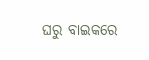ଘରୁ ବାଇକରେ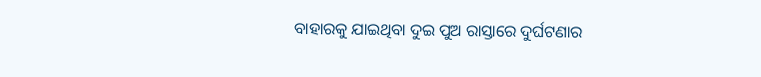ବାହାରକୁ ଯାଇଥିବା ଦୁଇ ପୁଅ ରାସ୍ତାରେ ଦୁର୍ଘଟଣାର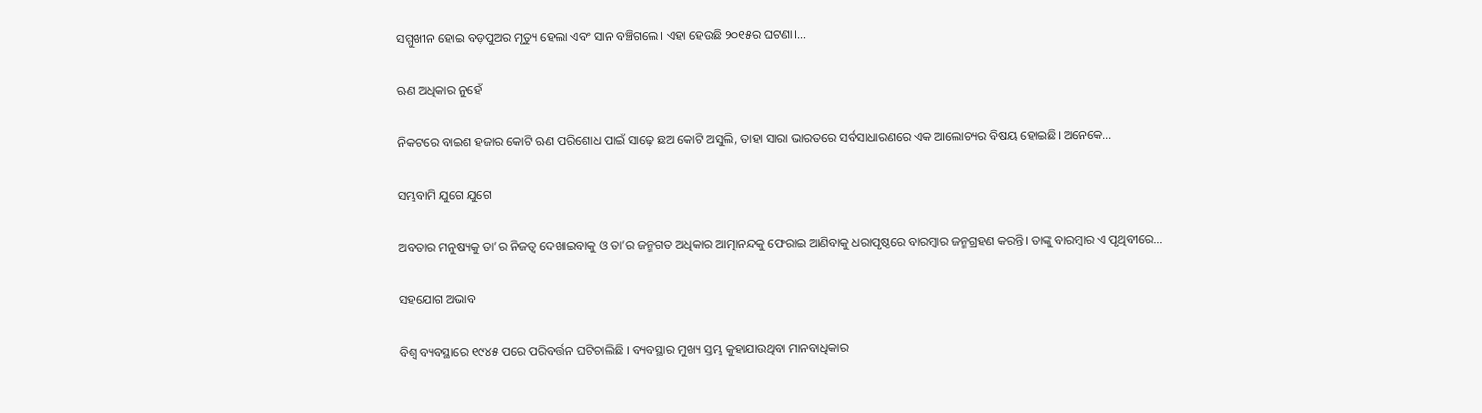ସମ୍ମୁଖୀନ ହୋଇ ବଡ଼ପୁଅର ମୃତ୍ୟୁ ହେଲା ଏବଂ ସାନ ବଞ୍ଚିଗଲେ। ଏହା ହେଉଛି ୨୦୧୫ର ଘଟଣା।…

ଋଣ ଅଧିକାର ନୁହେଁ

ନିକଟରେ ବାଇଶ ହଜାର କୋଟି ଋଣ ପରିଶୋଧ ପାଇଁ ସାଢ଼େ ଛଅ କୋଟି ଅସୁଲି, ତାହା ସାରା ଭାରତରେ ସର୍ବସାଧାରଣରେ ଏକ ଆଲୋଚ୍ୟର ବିଷୟ ହୋଇଛି। ଅନେକେ…

ସମ୍ଭବାମି ଯୁଗେ ଯୁଗେ

ଅବତାର ମନୁଷ୍ୟକୁ ତା’ର ନିଜତ୍ୱ ଦେଖାଇବାକୁ ଓ ତା’ର ଜନ୍ମଗତ ଅଧିକାର ଆତ୍ମାନନ୍ଦକୁ ଫେରାଇ ଆଣିବାକୁ ଧରାପୃଷ୍ଠରେ ବାରମ୍ବାର ଜନ୍ମଗ୍ରହଣ କରନ୍ତି। ତାଙ୍କୁ ବାରମ୍ବାର ଏ ପୃଥିବୀରେ…

ସହଯୋଗ ଅଭାବ

ବିଶ୍ୱ ବ୍ୟବସ୍ଥାରେ ୧୯୪୫ ପରେ ପରିବର୍ତ୍ତନ ଘଟିଚାଲିଛି । ବ୍ୟବସ୍ଥାର ମୁଖ୍ୟ ସ୍ତମ୍ଭ କୁହାଯାଉଥିବା ମାନବାଧିକାର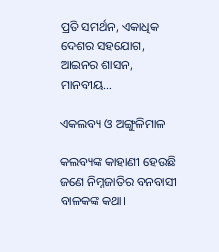ପ୍ରତି ସମର୍ଥନ, ଏକାଧିକ ଦେଶର ସହଯୋଗ, ଆଇନର ଶାସନ, ମାନବୀୟ…

ଏକଲବ୍ୟ ଓ ଅଙ୍ଗୁଳିମାଳ

କଲବ୍ୟଙ୍କ କାହାଣୀ ହେଉଛି ଜଣେ ନିମ୍ନଜାତିର ବନବାସୀ ବାଳକଙ୍କ କଥା।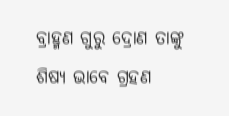ବ୍ରାହ୍ମଣ ଗୁରୁ ଦ୍ରୋଣ ତାଙ୍କୁ ଶିଷ୍ୟ ଭାବେ ଗ୍ରହଣ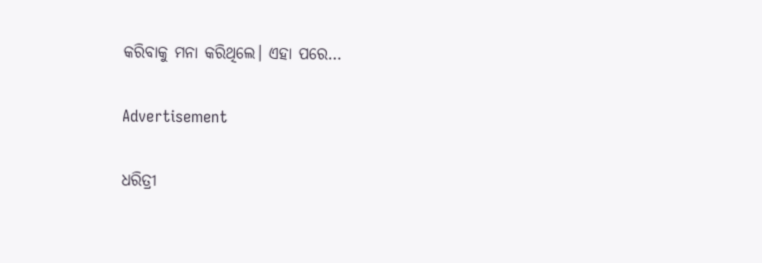କରିବାକୁ ମନା କରିଥିଲେ। ଏହା ପରେ…

Advertisement

ଧରିତ୍ରୀ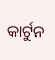କାର୍ଟୁନ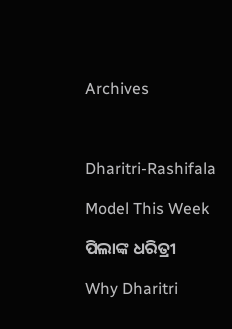Archives



Dharitri-Rashifala

Model This Week

ପିଲାଙ୍କ ଧରିତ୍ରୀ

Why Dharitri